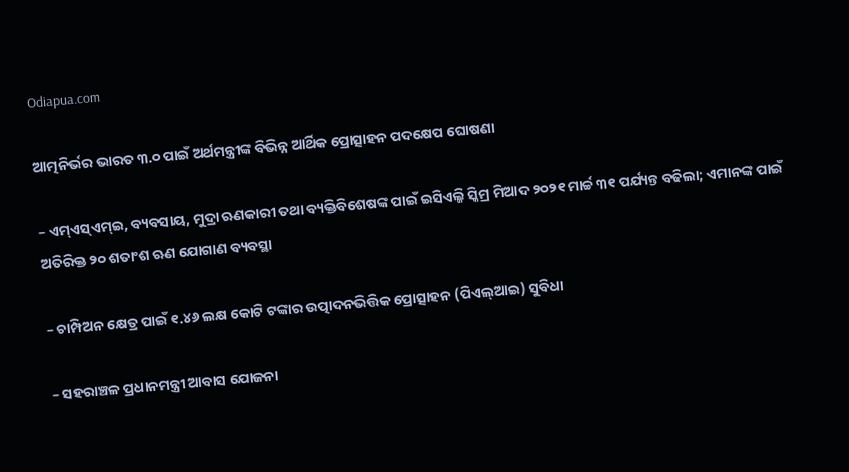Odiapua.com

ଆତ୍ମନିର୍ଭର ଭାରତ ୩.୦ ପାଇଁ ଅର୍ଥମନ୍ତ୍ରୀଙ୍କ ବିଭିନ୍ନ ଆର୍ଥିକ ପ୍ରୋତ୍ସାହନ ପଦକ୍ଷେପ ଘୋଷଣା

– ଏମ୍ଏସ୍ଏମ୍ଇ, ବ୍ୟବସାୟ, ମୁଦ୍ରା ଋଣକାରୀ ତଥା ବ୍ୟକ୍ତିବିଶେଷଙ୍କ ପାଇଁ ଇସିଏଲ୍ଜି ସ୍କିମ୍ର ମିଆଦ ୨୦୨୧ ମାର୍ଚ୍ଚ ୩୧ ପର୍ଯ୍ୟନ୍ତ ବଢିଲା; ଏମାନଙ୍କ ପାଇଁ ଅତିରିକ୍ତ ୨୦ ଶତାଂଶ ଋଣ ଯୋଗାଣ ବ୍ୟବସ୍ଥା

– ଚାମ୍ପିଅନ କ୍ଷେତ୍ର ପାଇଁ ୧.୪୬ ଲକ୍ଷ କୋଟି ଟଙ୍କାର ଉତ୍ପାଦନଭିତ୍ତିକ ପ୍ରୋତ୍ସାହନ (ପିଏଲ୍ଆଇ) ସୁବିଧା

– ସହରାଞ୍ଚଳ ପ୍ରଧାନମନ୍ତ୍ରୀ ଆବାସ ଯୋଜନା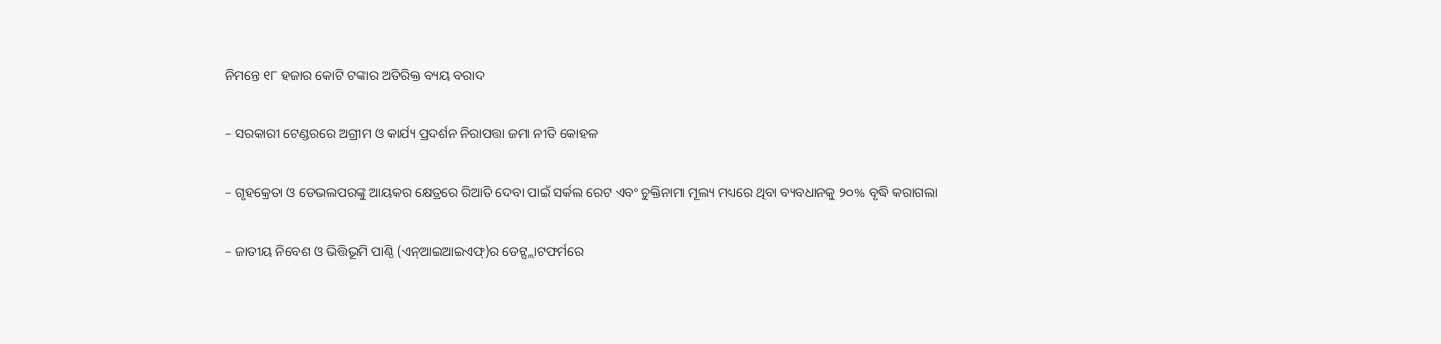ନିମନ୍ତେ ୧୮ ହଜାର କୋଟି ଟଙ୍କାର ଅତିରିକ୍ତ ବ୍ୟୟ ବରାଦ

– ସରକାରୀ ଟେଣ୍ଡରରେ ଅଗ୍ରୀମ ଓ କାର୍ଯ୍ୟ ପ୍ରଦର୍ଶନ ନିରାପତ୍ତା ଜମା ନୀତି କୋହଳ

– ଗୃହକ୍ରେତା ଓ ଡେଭଲପରଙ୍କୁ ଆୟକର କ୍ଷେତ୍ରରେ ରିଆତି ଦେବା ପାଇଁ ସର୍କଲ ରେଟ ଏବଂ ଚୁକ୍ତିନାମା ମୂଲ୍ୟ ମଧ୍ୟରେ ଥିବା ବ୍ୟବଧାନକୁ ୨୦% ବୃଦ୍ଧି କରାଗଲା

– ଜାତୀୟ ନିବେଶ ଓ ଭିତ୍ତିଭୂମି ପାଣ୍ଠି (ଏନ୍ଆଇଆଇଏଫ୍)ର ଡେଟ୍ପ୍ଲାଟଫର୍ମରେ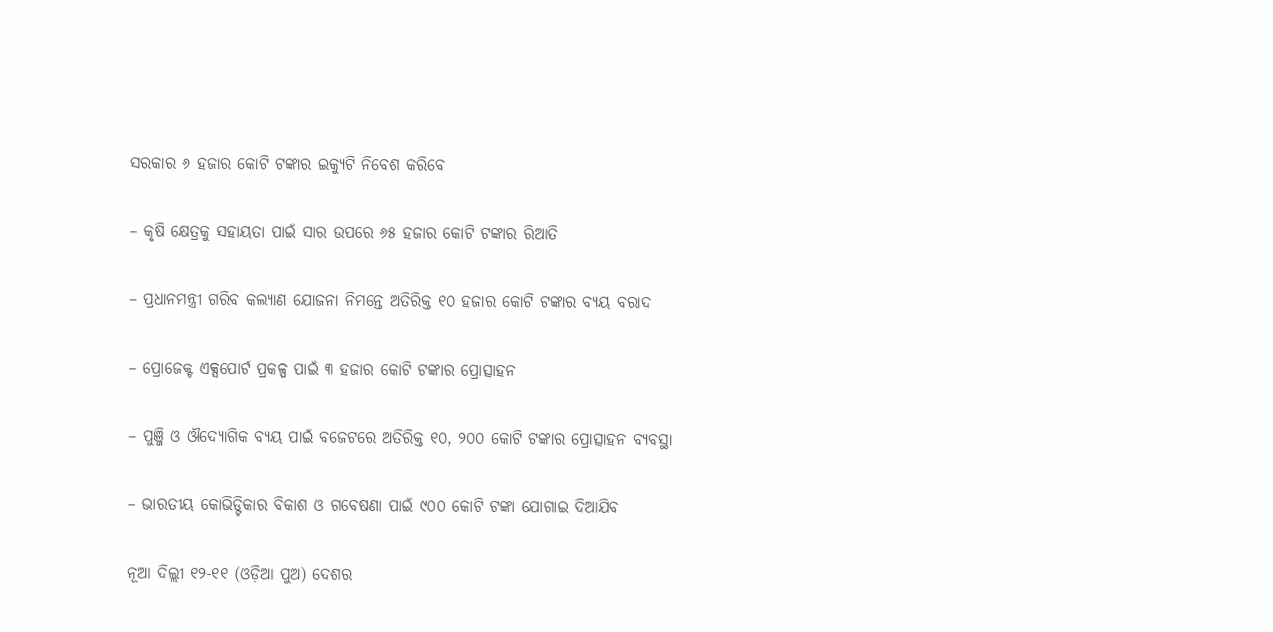ସରକାର ୬ ହଜାର କୋଟି ଟଙ୍କାର ଇକ୍ୟୁଟି ନିବେଶ କରିବେ

– କୃଷି କ୍ଷେତ୍ରକୁ ସହାୟତା ପାଇଁ ସାର ଉପରେ ୬୫ ହଜାର କୋଟି ଟଙ୍କାର ରିଆତି

– ପ୍ରଧାନମନ୍ତ୍ରୀ ଗରିବ କଲ୍ୟାଣ ଯୋଜନା ନିମନ୍ତେ ଅତିରିକ୍ତ ୧୦ ହଜାର କୋଟି ଟଙ୍କାର ବ୍ୟୟ ବରାଦ

– ପ୍ରୋଜେକ୍ଟ ଏକ୍ସପୋର୍ଟ ପ୍ରକଳ୍ପ ପାଇଁ ୩ ହଜାର କୋଟି ଟଙ୍କାର ପ୍ରୋତ୍ସାହନ

– ପୁଞ୍ଜି ଓ ଔଦ୍ୟୋଗିକ ବ୍ୟୟ ପାଇଁ ବଜେଟରେ ଅତିରିକ୍ତ ୧୦, ୨୦୦ କୋଟି ଟଙ୍କାର ପ୍ରୋତ୍ସାହନ ବ୍ୟବସ୍ଥା

– ଭାରତୀୟ କୋଭିଡ୍ଟିକାର ବିକାଶ ଓ ଗବେଷଣା ପାଇଁ ୯୦୦ କୋଟି ଟଙ୍କା ଯୋଗାଇ ଦିଆଯିବ

ନୂଆ ଦିଲ୍ଲୀ ୧୨-୧୧ (ଓଡ଼ିଆ ପୁଅ) ଦେଶର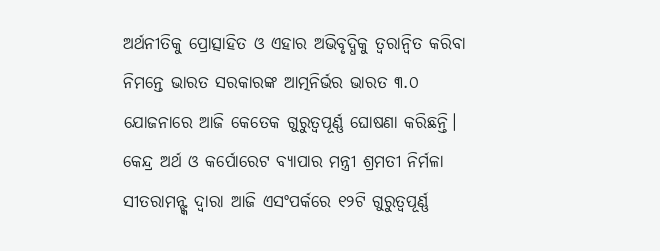ଅର୍ଥନୀତିକୁ ପ୍ରୋତ୍ସାହିତ ଓ ଏହାର ଅଭିବୃଦ୍ଧିକୁ ତ୍ୱରାନ୍ୱିତ କରିବା ନିମନ୍ତେ ଭାରତ ସରକାରଙ୍କ ଆତ୍ମନିର୍ଭର ଭାରତ ୩.୦ ଯୋଜନାରେ ଆଜି କେତେକ ଗୁରୁତ୍ୱପୂର୍ଣ୍ଣ ଘୋଷଣା କରିଛନ୍ତି। କେନ୍ଦ୍ର ଅର୍ଥ ଓ କର୍ପୋରେଟ ବ୍ୟାପାର ମନ୍ତ୍ରୀ ଶ୍ରମତୀ ନିର୍ମଳା ସୀତରାମନ୍ଙ୍କ ଦ୍ୱାରା ଆଜି ଏସଂପର୍କରେ ୧୨ଟି ଗୁରୁତ୍ୱପୂର୍ଣ୍ଣ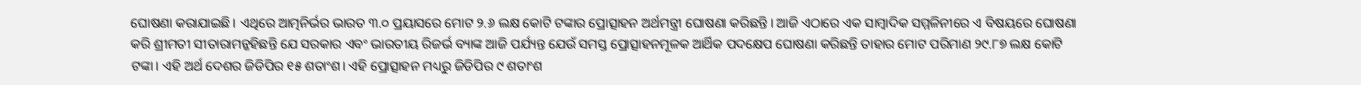ଘୋଷଣା କରାଯାଇଛି। ଏଥିରେ ଆତ୍ମନିର୍ଭର ଭାରତ ୩.୦ ପ୍ରୟାସରେ ମୋଟ ୨.୬ ଲକ୍ଷ କୋଟି ଟଙ୍କାର ପ୍ରୋତ୍ସାହନ ଅର୍ଥମନ୍ତ୍ରୀ ଘୋଷଣା କରିଛନ୍ତି। ଆଜି ଏଠାରେ ଏକ ସାମ୍ବାଦିକ ସମ୍ମଳିନୀରେ ଏ ବିଷୟରେ ଘୋଷଣା କରି ଶ୍ରୀମତୀ ସୀତାରାମନ୍କହିଛନ୍ତି ଯେ ସରକାର ଏବଂ ଭାରତୀୟ ରିଜର୍ଭ ବ୍ୟାଙ୍କ ଆଜି ପର୍ଯ୍ୟନ୍ତ ଯେଉଁ ସମସ୍ତ ପ୍ରୋତ୍ସାହନମୂଳକ ଆର୍ଥିକ ପଦକ୍ଷେପ ଘୋଷଣା କରିଛନ୍ତି ତାହାର ମୋଟ ପରିମାଣ ୨୯.୮୭ ଲକ୍ଷ କୋଟି ଟଙ୍କା। ଏହି ଅର୍ଥ ଦେଶର ଜିଡିପିର ୧୫ ଶତାଂଶ। ଏହି ପ୍ରୋତ୍ସାହନ ମଧ୍ୟରୁ ଜିଡିପିର ୯ ଶତାଂଶ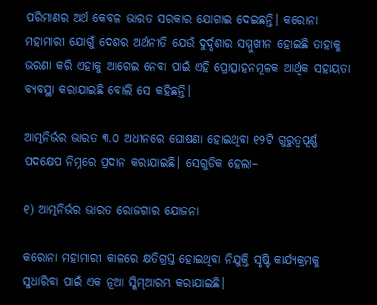ପରିମାଣର ଅର୍ଥ କେବଳ ଭାରତ ସରକାର ଯୋଗାଇ ଦେଇଛନ୍ତି। କରୋନା ମହାମାରୀ ଯୋଗୁଁ ଦେଶର ଅର୍ଥନୀତି ଯେଉଁ ଦୁର୍ଦ୍ଦଶାର ସମ୍ମୁଖୀନ ହୋଇଛି ତାହାକୁ ଭରଣା କରି ଏହାକୁ ଆଗେଇ ନେବା ପାଇଁ ଏହି ପ୍ରୋତ୍ସାହନମୂଳକ ଆର୍ଥିକ ସହାୟତା ବ୍ୟବସ୍ଥା କରାଯାଇଛି ବୋଲି ସେ କହିଛନ୍ତି।

ଆତ୍ମନିର୍ଭର ଭାରତ ୩.୦ ଅଧୀନରେ ଘୋଷଣା ହୋଇଥିବା ୧୨ଟି ଗୁରୁତ୍ୱପୂର୍ଣ୍ଣ ପଦକ୍ଷେପ ନିମ୍ନରେ ପ୍ରଦାନ କରାଯାଇଛି। ସେଗୁଡିକ ହେଲା–

୧) ଆତ୍ମନିର୍ଭର ଭାରତ ରୋଜଗାର ଯୋଜନା

କରୋନା ମହାମାରୀ କାଳରେ କ୍ଷତିଗ୍ରସ୍ତ ହୋଇଥିବା ନିଯୁକ୍ତି ସୃଷ୍ଟି କାର୍ଯ୍ୟକ୍ରମକୁ ସୁଧାରିବା ପାଇଁ ଏକ ନୂଆ ସ୍କିମ୍ଆରମ୍ଭ କରାଯାଇଛି।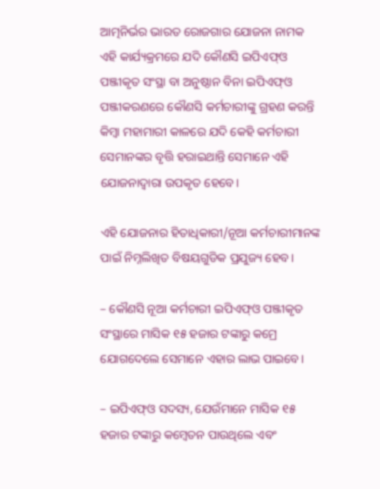ଆତ୍ମନିର୍ଭର ଭାରତ ରୋଜଗାର ଯୋଜନା ନାମକ ଏହି କାର୍ଯ୍ୟକ୍ରମରେ ଯଦି କୌଣସି ଇପିଏଫ୍ଓ ପଞ୍ଜୀକୃତ ସଂସ୍ଥା ବା ଅନୁଷ୍ଠାନ ବିନା ଇପିଏଫ୍ଓ ପଞ୍ଜୀକରଣରେ କୌଣସି କର୍ମଚାରୀଙ୍କୁ ଗ୍ରହଣ କରନ୍ତି କିମ୍ବା ମହାମାରୀ କାଳରେ ଯଦି କେହି କର୍ମଚାରୀ ସେମାନଙ୍କର ବୃତ୍ତି ହରାଇଥାନ୍ତି ସେମାନେ ଏହି ଯୋଜନାଦ୍ୱାରା ଉପକୃତ ହେବେ।

ଏହି ଯୋଜନାର ହିତାଧିକାରୀ/ନୂଆ କର୍ମଚାରୀମାନଙ୍କ ପାଇଁ ନିମ୍ନଲିଖିତ ବିଷୟଗୁଡିକ ପ୍ରଯୁଜ୍ୟ ହେବ।

– କୌଣସି ନୂଆ କର୍ମଚାରୀ ଇପିଏଫ୍ଓ ପଞ୍ଜୀକୃତ ସଂସ୍ଥାରେ ମାସିକ ୧୫ ହଜାର ଟଙ୍କାରୁ କମ୍ରେ ଯୋଗଦେଲେ ସେମାନେ ଏହାର ଲାଭ ପାଇବେ।

– ଇପିଏଫ୍ଓ ସଦସ୍ୟ, ଯେଉଁମାନେ ମାସିକ ୧୫ ହଜାର ଟଙ୍କାରୁ କମ୍ବେତନ ପାଉଥିଲେ ଏବଂ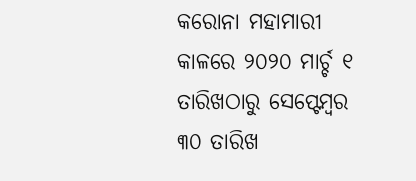କରୋନା ମହାମାରୀ କାଳରେ ୨୦୨୦ ମାର୍ଚ୍ଚ ୧ ତାରିଖଠାରୁ ସେପ୍ଟେମ୍ବର ୩୦ ତାରିଖ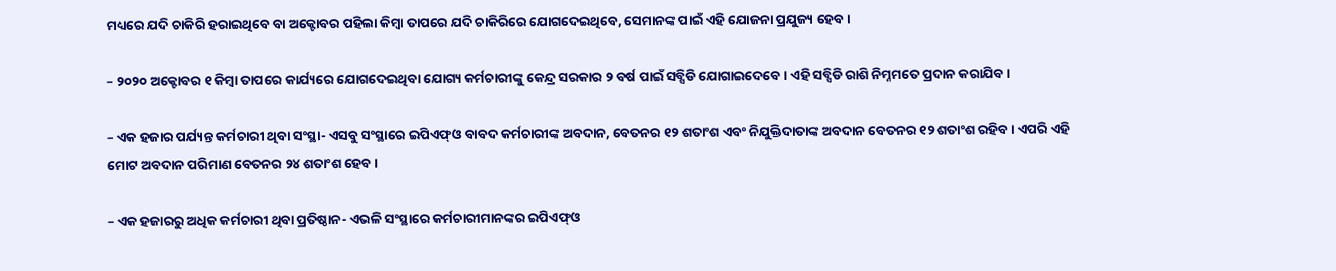ମଧ୍ୟରେ ଯଦି ଚାକିରି ହରାଇଥିବେ ବା ଅକ୍ଟୋବର ପହିଲା କିମ୍ବା ତାପରେ ଯଦି ଚାକିରିରେ ଯୋଗଦେଇଥିବେ, ସେମାନଙ୍କ ପାଇଁ ଏହି ଯୋଜନା ପ୍ରଯୁଜ୍ୟ ହେବ।

– ୨୦୨୦ ଅକ୍ଟୋବର ୧ କିମ୍ବା ତାପରେ କାର୍ଯ୍ୟରେ ଯୋଗଦେଇଥିବା ଯୋଗ୍ୟ କର୍ମଚାରୀଙ୍କୁ କେନ୍ଦ୍ର ସରକାର ୨ ବର୍ଷ ପାଇଁ ସବ୍ସିଡି ଯୋଗାଇଦେବେ। ଏହି ସବ୍ସିଡି ରାଶି ନିମ୍ନମତେ ପ୍ରଦାନ କରାଯିବ।

– ଏକ ହଜାର ପର୍ଯ୍ୟନ୍ତ କର୍ମଚାରୀ ଥିବା ସଂସ୍ଥା- ଏସବୁ ସଂସ୍ଥାରେ ଇପିଏଫ୍ଓ ବାବଦ କର୍ମଚାରୀଙ୍କ ଅବଦାନ, ବେତନର ୧୨ ଶତାଂଶ ଏବଂ ନିଯୁକ୍ତିଦାତାଙ୍କ ଅବଦାନ ବେତନର ୧୨ ଶତାଂଶ ରହିବ। ଏପରି ଏହି ମୋଟ ଅବଦାନ ପରିମାଣ ବେତନର ୨୪ ଶତାଂଶ ହେବ।

– ଏକ ହଜାରରୁ ଅଧିକ କର୍ମଚାରୀ ଥିବା ପ୍ରତିଷ୍ଠାନ- ଏଭଳି ସଂସ୍ଥାରେ କର୍ମଚାରୀମାନଙ୍କର ଇପିଏଫ୍ଓ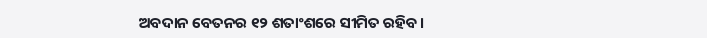ଅବଦାନ ବେତନର ୧୨ ଶତାଂଶରେ ସୀମିତ ରହିବ।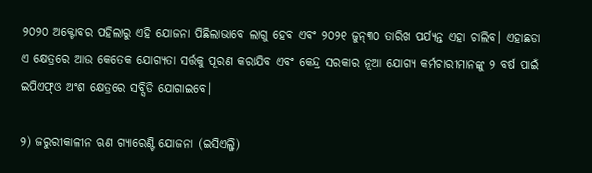୨୦୨୦ ଅକ୍ଟୋବର ପହିଲାରୁ ଏହି ଯୋଜନା ପିଛିଲାଭାବେ ଲାଗୁ ହେବ ଏବଂ ୨୦୨୧ ଜୁନ୍୩୦ ତାରିଖ ପର୍ଯ୍ୟନ୍ତ ଏହା ଚାଲିବ। ଏହାଛଡା ଏ କ୍ଷେତ୍ରରେ ଆଉ କେତେକ ଯୋଗ୍ୟତା ସର୍ତ୍ତକୁ ପୂରଣ କରାଯିବ ଏବଂ କେନ୍ଦ୍ର ସରକାର ନୂଆ ଯୋଗ୍ୟ କର୍ମଚାରୀମାନଙ୍କୁ ୨ ବର୍ଷ ପାଇଁ ଇପିଏଫ୍ଓ ଅଂଶ କ୍ଷେତ୍ରରେ ସବ୍ସିଡି ଯୋଗାଇବେ।

୨) ଜରୁରୀକାଳୀନ ଋଣ ଗ୍ୟାରେଣ୍ଟି ଯୋଜନା (ଇସିଏଲ୍ଜି)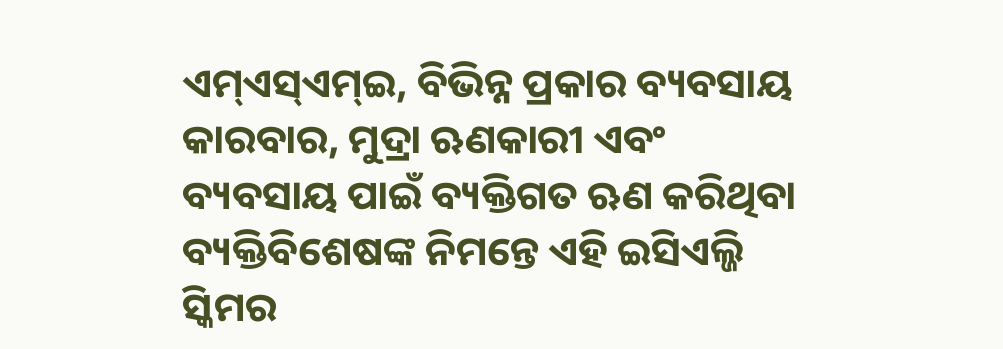ଏମ୍ଏସ୍ଏମ୍ଇ, ବିଭିନ୍ନ ପ୍ରକାର ବ୍ୟବସାୟ କାରବାର, ମୁଦ୍ରା ଋଣକାରୀ ଏବଂ ବ୍ୟବସାୟ ପାଇଁ ବ୍ୟକ୍ତିଗତ ଋଣ କରିଥିବା ବ୍ୟକ୍ତିବିଶେଷଙ୍କ ନିମନ୍ତେ ଏହି ଇସିଏଲ୍ଜି ସ୍କିମର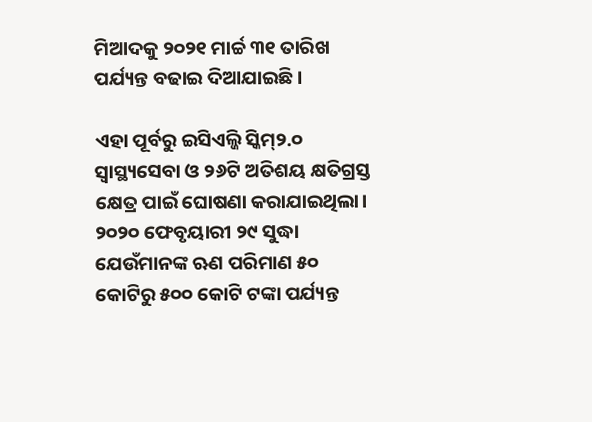ମିଆଦକୁ ୨୦୨୧ ମାର୍ଚ୍ଚ ୩୧ ତାରିଖ ପର୍ଯ୍ୟନ୍ତ ବଢାଇ ଦିଆଯାଇଛି।

ଏହା ପୂର୍ବରୁ ଇସିଏଲ୍ଜି ସ୍କିମ୍୨.୦ ସ୍ୱାସ୍ଥ୍ୟସେବା ଓ ୨୬ଟି ଅତିଶୟ କ୍ଷତିଗ୍ରସ୍ତ କ୍ଷେତ୍ର ପାଇଁ ଘୋଷଣା କରାଯାଇଥିଲା। ୨୦୨୦ ଫେବୃୟାରୀ ୨୯ ସୁଦ୍ଧା ଯେଉଁମାନଙ୍କ ଋଣ ପରିମାଣ ୫୦ କୋଟିରୁ ୫୦୦ କୋଟି ଟଙ୍କା ପର୍ଯ୍ୟନ୍ତ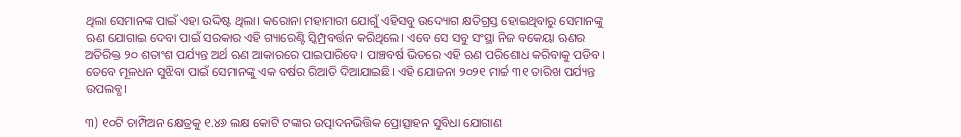ଥିଲା ସେମାନଙ୍କ ପାଇଁ ଏହା ଉଦ୍ଦିଷ୍ଟ ଥିଲା। କରୋନା ମହାମାରୀ ଯୋଗୁଁ ଏହିସବୁ ଉଦ୍ୟୋଗ କ୍ଷତିଗ୍ରସ୍ତ ହୋଇଥିବାରୁ ସେମାନଙ୍କୁ ଋଣ ଯୋଗାଇ ଦେବା ପାଇଁ ସରକାର ଏହି ଗ୍ୟାରେଣ୍ଟି ସ୍କିମ୍ପ୍ରବର୍ତ୍ତନ କରିଥିଲେ। ଏବେ ସେ ସବୁ ସଂସ୍ଥା ନିଜ ବକେୟା ଋଣର ଅତିରିକ୍ତ ୨୦ ଶତାଂଶ ପର୍ଯ୍ୟନ୍ତ ଅର୍ଥ ଋଣ ଆକାରରେ ପାଇପାରିବେ। ପାଞ୍ଚବର୍ଷ ଭିତରେ ଏହି ଋଣ ପରିଶୋଧ କରିବାକୁ ପଡିବ। ତେବେ ମୂଳଧନ ସୁଝିବା ପାଇଁ ସେମାନଙ୍କୁ ଏକ ବର୍ଷର ରିଆତି ଦିଆଯାଇଛି। ଏହି ଯୋଜନା ୨୦୨୧ ମାର୍ଚ୍ଚ ୩୧ ତାରିଖ ପର୍ଯ୍ୟନ୍ତ ଉପଲବ୍ଧ।

୩) ୧୦ଟି ଚାମ୍ପିଅନ କ୍ଷେତ୍ରକୁ ୧.୪୬ ଲକ୍ଷ କୋଟି ଟଙ୍କାର ଉତ୍ପାଦନଭିତ୍ତିକ ପ୍ରୋତ୍ସାହନ ସୁବିଧା ଯୋଗାଣ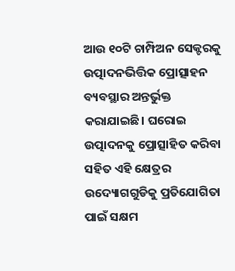ଆଉ ୧୦ଟି ଚାମ୍ପିଅନ ସେକ୍ଟରକୁ ଉତ୍ପାଦନଭିତ୍ତିକ ପ୍ରୋତ୍ସାହନ ବ୍ୟବସ୍ଥାର ଅନ୍ତର୍ଭୁକ୍ତ କରାଯାଇଛି। ଘରୋଇ ଉତ୍ପାଦନକୁ ପ୍ରୋତ୍ସାହିତ କରିବା ସହିତ ଏହି କ୍ଷେତ୍ରର ଉଦ୍ୟୋଗଗୁଡିକୁ ପ୍ରତିଯୋଗିତା ପାଇଁ ସକ୍ଷମ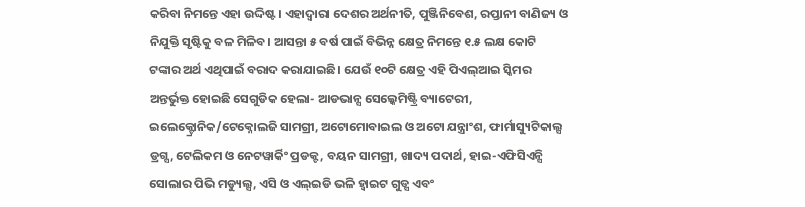କରିବା ନିମନ୍ତେ ଏହା ଉଦ୍ଦିଷ୍ଟ। ଏହାଦ୍ୱାରା ଦେଶର ଅର୍ଥନୀତି, ପୁଞ୍ଜିନିବେଶ, ରପ୍ତାନୀ ବାଣିଜ୍ୟ ଓ ନିଯୁକ୍ତି ସୃଷ୍ଟିକୁ ବଳ ମିଳିବ। ଆସନ୍ତା ୫ ବର୍ଷ ପାଇଁ ବିଭିନ୍ନ କ୍ଷେତ୍ର ନିମନ୍ତେ ୧.୫ ଲକ୍ଷ କୋଟି ଟଙ୍କାର ଅର୍ଥ ଏଥିପାଇଁ ବରାଦ କରାଯାଇଛି। ଯେଉଁ ୧୦ଟି କ୍ଷେତ୍ର ଏହି ପିଏଲ୍ଆଇ ସ୍କିମର ଅନ୍ତର୍ଭୁକ୍ତ ହୋଇଛି ସେଗୁଡିକ ହେଲା- ଆଡଭାନ୍ସ ସେଲ୍କେମିଷ୍ଟ୍ରି ବ୍ୟାଟେରୀ, ଇଲେକ୍ଟ୍ରୋନିକ/ଟେକ୍ନୋଲଜି ସାମଗ୍ରୀ, ଅଟୋମୋବାଇଲ ଓ ଅଟୋ ଯନ୍ତ୍ରାଂଶ, ଫାର୍ମାସ୍ୟୁଟିକାଲ୍ସ ଡ୍ରଗ୍ସ, ଟେଲିକମ ଓ ନେଟୱାର୍କିଂ ପ୍ରଡକ୍ଟ, ବୟନ ସାମଗ୍ରୀ, ଖାଦ୍ୟ ପଦାର୍ଥ, ହାଇ-ଏଫିସିଏନ୍ସି ସୋଲାର ପିଭି ମଡ୍ୟୁଲ୍ସ, ଏସି ଓ ଏଲ୍ଇଡି ଭଳି ହ୍ୱାଇଟ ଗୁଡ୍ସ ଏବଂ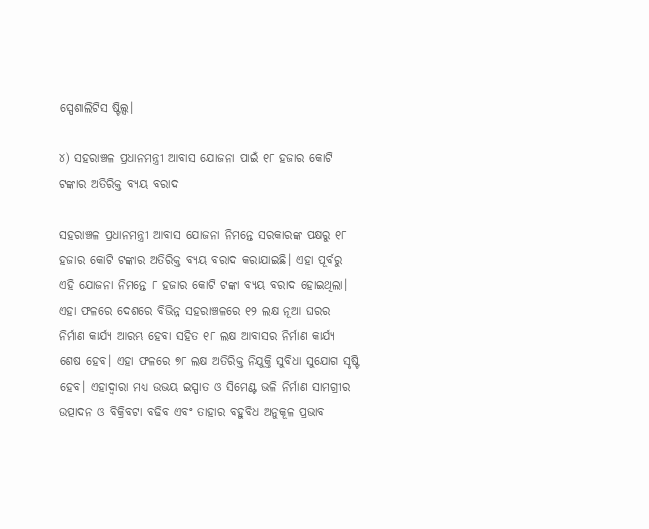ସ୍ପେଶାଲିଟିସ ଷ୍ଟିଲ୍ସ।

୪) ସହରାଞ୍ଚଳ ପ୍ରଧାନମନ୍ତ୍ରୀ ଆବାସ ଯୋଜନା ପାଇଁ ୧୮ ହଜାର କୋଟି ଟଙ୍କାର ଅତିରିକ୍ତ ବ୍ୟୟ ବରାଦ

ସହରାଞ୍ଚଳ ପ୍ରଧାନମନ୍ତ୍ରୀ ଆବାସ ଯୋଜନା ନିମନ୍ତେ ସରକାରଙ୍କ ପକ୍ଷରୁ ୧୮ ହଜାର କୋଟି ଟଙ୍କାର ଅତିରିକ୍ତ ବ୍ୟୟ ବରାଦ କରାଯାଇଛି। ଏହା ପୂର୍ବରୁ ଏହି ଯୋଜନା ନିମନ୍ତେ ୮ ହଜାର କୋଟି ଟଙ୍କା ବ୍ୟୟ ବରାଦ ହୋଇଥିଲା। ଏହା ଫଳରେ ଦେଶରେ ବିଭିନ୍ନ ସହରାଞ୍ଚଳରେ ୧୨ ଲକ୍ଷ ନୂଆ ଘରର ନିର୍ମାଣ କାର୍ଯ୍ୟ ଆରମ୍ଭ ହେବା ସହିତ ୧୮ ଲକ୍ଷ ଆବାସର ନିର୍ମାଣ କାର୍ଯ୍ୟ ଶେଷ ହେବ। ଏହା ଫଳରେ ୭୮ ଲକ୍ଷ ଅତିରିକ୍ତ ନିଯୁକ୍ତି ସୁବିଧା ସୁଯୋଗ ସୃଷ୍ଟି ହେବ। ଏହାଦ୍ୱାରା ମଧ୍ୟ ଉଭୟ ଇସ୍ପାତ ଓ ସିମେଣ୍ଟ ଭଳି ନିର୍ମାଣ ସାମଗ୍ରୀର ଉତ୍ପାଦନ ଓ ବିକ୍ରିବଟା ବଢିବ ଏବଂ ତାହାର ବହୁବିଧ ଅନୁକୂଳ ପ୍ରଭାବ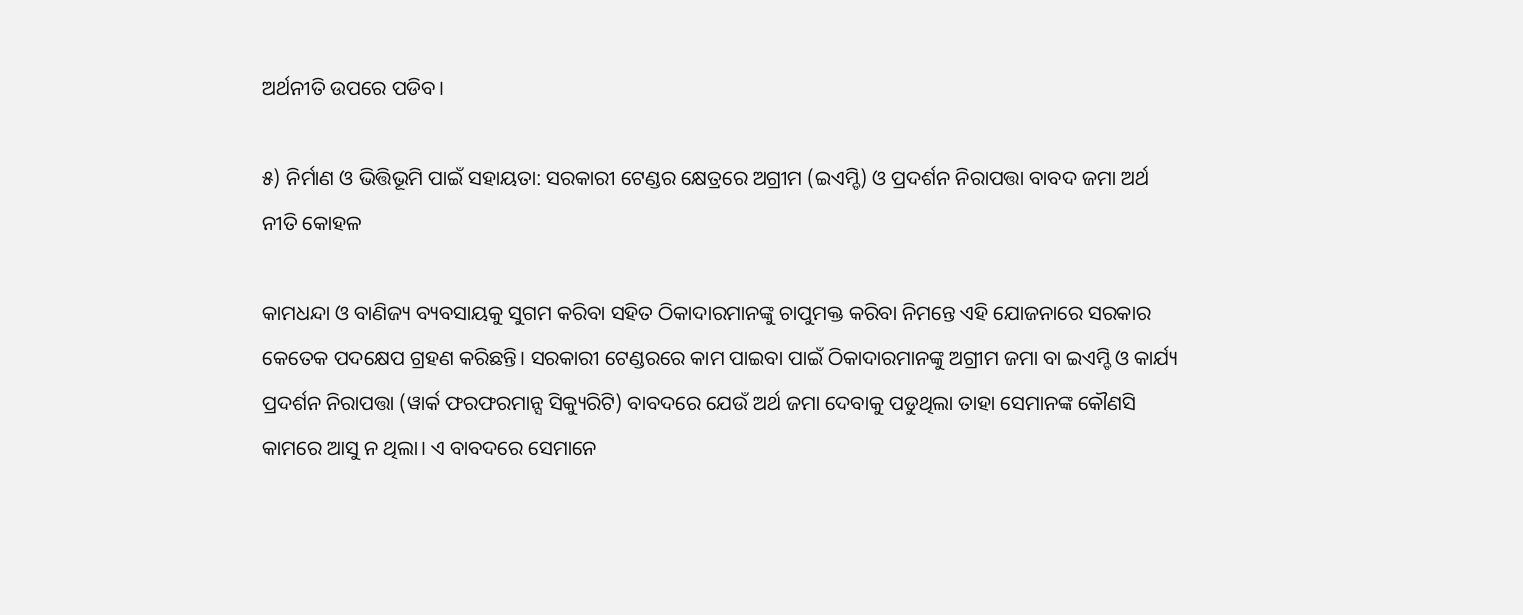ଅର୍ଥନୀତି ଉପରେ ପଡିବ।

୫) ନିର୍ମାଣ ଓ ଭିତ୍ତିଭୂମି ପାଇଁ ସହାୟତା: ସରକାରୀ ଟେଣ୍ଡର କ୍ଷେତ୍ରରେ ଅଗ୍ରୀମ (ଇଏମ୍ଡି) ଓ ପ୍ରଦର୍ଶନ ନିରାପତ୍ତା ବାବଦ ଜମା ଅର୍ଥ ନୀତି କୋହଳ

କାମଧନ୍ଦା ଓ ବାଣିଜ୍ୟ ବ୍ୟବସାୟକୁ ସୁଗମ କରିବା ସହିତ ଠିକାଦାରମାନଙ୍କୁ ଚାପୁମକ୍ତ କରିବା ନିମନ୍ତେ ଏହି ଯୋଜନାରେ ସରକାର କେତେକ ପଦକ୍ଷେପ ଗ୍ରହଣ କରିଛନ୍ତି। ସରକାରୀ ଟେଣ୍ଡରରେ କାମ ପାଇବା ପାଇଁ ଠିକାଦାରମାନଙ୍କୁ ଅଗ୍ରୀମ ଜମା ବା ଇଏମ୍ଡି ଓ କାର୍ଯ୍ୟ ପ୍ରଦର୍ଶନ ନିରାପତ୍ତା (ୱାର୍କ ଫରଫରମାନ୍ସ ସିକ୍ୟୁରିଟି) ବାବଦରେ ଯେଉଁ ଅର୍ଥ ଜମା ଦେବାକୁ ପଡୁଥିଲା ତାହା ସେମାନଙ୍କ କୌଣସି କାମରେ ଆସୁ ନ ଥିଲା। ଏ ବାବଦରେ ସେମାନେ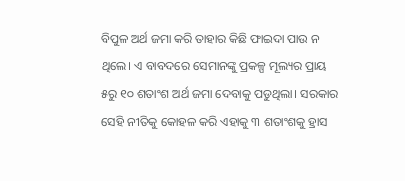ବିପୁଳ ଅର୍ଥ ଜମା କରି ତାହାର କିଛି ଫାଇଦା ପାଉ ନ ଥିଲେ। ଏ ବାବଦରେ ସେମାନଙ୍କୁ ପ୍ରକଳ୍ପ ମୂଲ୍ୟର ପ୍ରାୟ ୫ରୁ ୧୦ ଶତାଂଶ ଅର୍ଥ ଜମା ଦେବାକୁ ପଡୁଥିଲା। ସରକାର ସେହି ନୀତିକୁ କୋହଳ କରି ଏହାକୁ ୩ ଶତାଂଶକୁ ହ୍ରାସ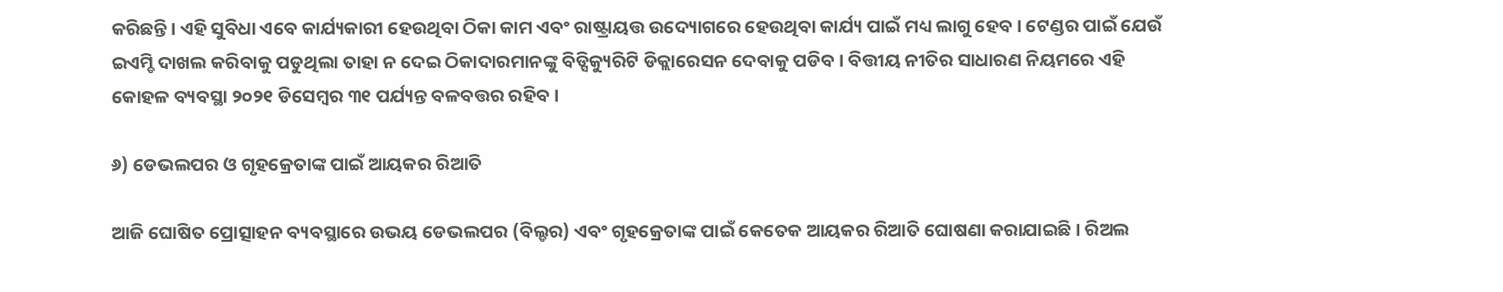କରିଛନ୍ତି। ଏହି ସୁବିଧା ଏବେ କାର୍ଯ୍ୟକାରୀ ହେଉଥିବା ଠିକା କାମ ଏବଂ ରାଷ୍ଟ୍ରାୟତ୍ତ ଉଦ୍ୟୋଗରେ ହେଉଥିବା କାର୍ଯ୍ୟ ପାଇଁ ମଧ୍ୟ ଲାଗୁ ହେବ। ଟେଣ୍ଡର ପାଇଁ ଯେଉଁ ଇଏମ୍ଡି ଦାଖଲ କରିବାକୁ ପଡୁଥିଲା ତାହା ନ ଦେଇ ଠିକାଦାରମାନଙ୍କୁ ବିଡ୍ସିକ୍ୟୁରିଟି ଡିକ୍ଲାରେସନ ଦେବାକୁ ପଡିବ। ବିତ୍ତୀୟ ନୀତିର ସାଧାରଣ ନିୟମରେ ଏହି କୋହଳ ବ୍ୟବସ୍ଥା ୨୦୨୧ ଡିସେମ୍ବର ୩୧ ପର୍ଯ୍ୟନ୍ତ ବଳବତ୍ତର ରହିବ।

୬) ଡେଭଲପର ଓ ଗୃହକ୍ରେତାଙ୍କ ପାଇଁ ଆୟକର ରିଆତି

ଆଜି ଘୋଷିତ ପ୍ରୋତ୍ସାହନ ବ୍ୟବସ୍ଥାରେ ଉଭୟ ଡେଭଲପର (ବିଲ୍ଡର) ଏବଂ ଗୃହକ୍ରେତାଙ୍କ ପାଇଁ କେତେକ ଆୟକର ରିଆତି ଘୋଷଣା କରାଯାଇଛି। ରିଅଲ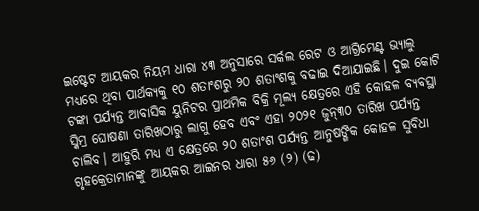ଇଷ୍ଟେଟ ଆୟକର ନିୟମ ଧାରା ୪୩ ଅନୁସାରେ ସର୍କଲ ରେଟ ଓ ଆଗ୍ରିମେଣ୍ଟ ଭ୍ୟାଲୁ ମଧ୍ୟରେ ଥିବା ପାର୍ଥକ୍ୟକୁ ୧୦ ଶତାଂଶରୁ ୨୦ ଶତାଂଶକୁ ବଢାଇ ଦିଆଯାଇଛି। ଦୁଇ କୋଟି ଟଙ୍କା ପର୍ଯ୍ୟନ୍ତ ଆବାସିକ ୟୁନିଟର ପ୍ରାଥମିକ ବିକ୍ରି ମୂଲ୍ୟ କ୍ଷେତ୍ରରେ ଏହି କୋହଳ ବ୍ୟବସ୍ଥା ସ୍କିମ୍ର ଘୋଷଣା ତାରିଖଠାରୁ ଲାଗୁ ହେବ ଏବଂ ଏହା ୨୦୨୧ ଜୁନ୍୩୦ ତାରିଖ ପର୍ଯ୍ୟନ୍ତ ଚାଲିବ। ଆହୁରି ମଧ୍ୟ ଏ କ୍ଷେତ୍ରରେ ୨୦ ଶତାଂଶ ପର୍ଯ୍ୟନ୍ତ ଆନୁଷଙ୍ଗିକ କୋହଳ ସୁବିଧା ଗୃହକ୍ରେତାମାନଙ୍କୁ ଆୟକର ଆଇନର ଧାରା ୫୬ (୨) (ଢ)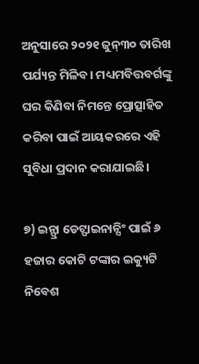ଅନୁସାରେ ୨୦୨୧ ଜୁନ୍୩୦ ତାରିଖ ପର୍ଯ୍ୟନ୍ତ ମିଳିବ। ମଧ୍ୟମବିତ୍ତବର୍ଗଙ୍କୁ ଘର କିଣିବା ନିମନ୍ତେ ପ୍ରୋତ୍ସାହିତ କରିବା ପାଇଁ ଆୟକରରେ ଏହି ସୁବିଧା ପ୍ରଦାନ କରାଯାଇଛି।

୭) ଇନ୍ଫ୍ରା ଡେଟ୍ଫାଇନାନ୍ସିଂ ପାଇଁ ୬ ହଜାର କୋଟି ଟଙ୍କାର ଇକ୍ୟୁଟି ନିବେଶ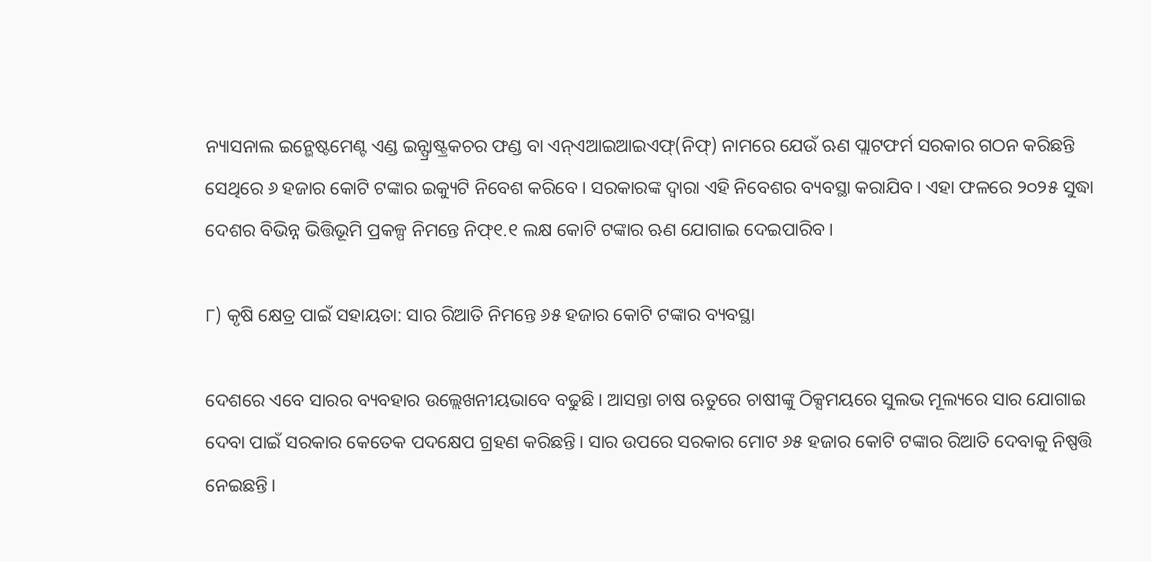ନ୍ୟାସନାଲ ଇନ୍ଭେଷ୍ଟମେଣ୍ଟ ଏଣ୍ଡ ଇନ୍ଫ୍ରାଷ୍ଟ୍ରକଚର ଫଣ୍ଡ ବା ଏନ୍ଏଆଇଆଇଏଫ୍(ନିଫ୍) ନାମରେ ଯେଉଁ ଋଣ ପ୍ଲାଟଫର୍ମ ସରକାର ଗଠନ କରିଛନ୍ତି ସେଥିରେ ୬ ହଜାର କୋଟି ଟଙ୍କାର ଇକ୍ୟୁଟି ନିବେଶ କରିବେ। ସରକାରଙ୍କ ଦ୍ୱାରା ଏହି ନିବେଶର ବ୍ୟବସ୍ଥା କରାଯିବ। ଏହା ଫଳରେ ୨୦୨୫ ସୁଦ୍ଧା ଦେଶର ବିଭିନ୍ନ ଭିତ୍ତିଭୂମି ପ୍ରକଳ୍ପ ନିମନ୍ତେ ନିଫ୍୧.୧ ଲକ୍ଷ କୋଟି ଟଙ୍କାର ଋଣ ଯୋଗାଇ ଦେଇପାରିବ।

୮) କୃଷି କ୍ଷେତ୍ର ପାଇଁ ସହାୟତା: ସାର ରିଆତି ନିମନ୍ତେ ୬୫ ହଜାର କୋଟି ଟଙ୍କାର ବ୍ୟବସ୍ଥା

ଦେଶରେ ଏବେ ସାରର ବ୍ୟବହାର ଉଲ୍ଲେଖନୀୟଭାବେ ବଢୁଛି। ଆସନ୍ତା ଚାଷ ଋତୁରେ ଚାଷୀଙ୍କୁ ଠିକ୍ସମୟରେ ସୁଲଭ ମୂଲ୍ୟରେ ସାର ଯୋଗାଇ ଦେବା ପାଇଁ ସରକାର କେତେକ ପଦକ୍ଷେପ ଗ୍ରହଣ କରିଛନ୍ତି। ସାର ଉପରେ ସରକାର ମୋଟ ୬୫ ହଜାର କୋଟି ଟଙ୍କାର ରିଆତି ଦେବାକୁ ନିଷ୍ପତ୍ତି ନେଇଛନ୍ତି।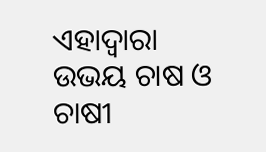ଏହାଦ୍ୱାରା ଉଭୟ ଚାଷ ଓ ଚାଷୀ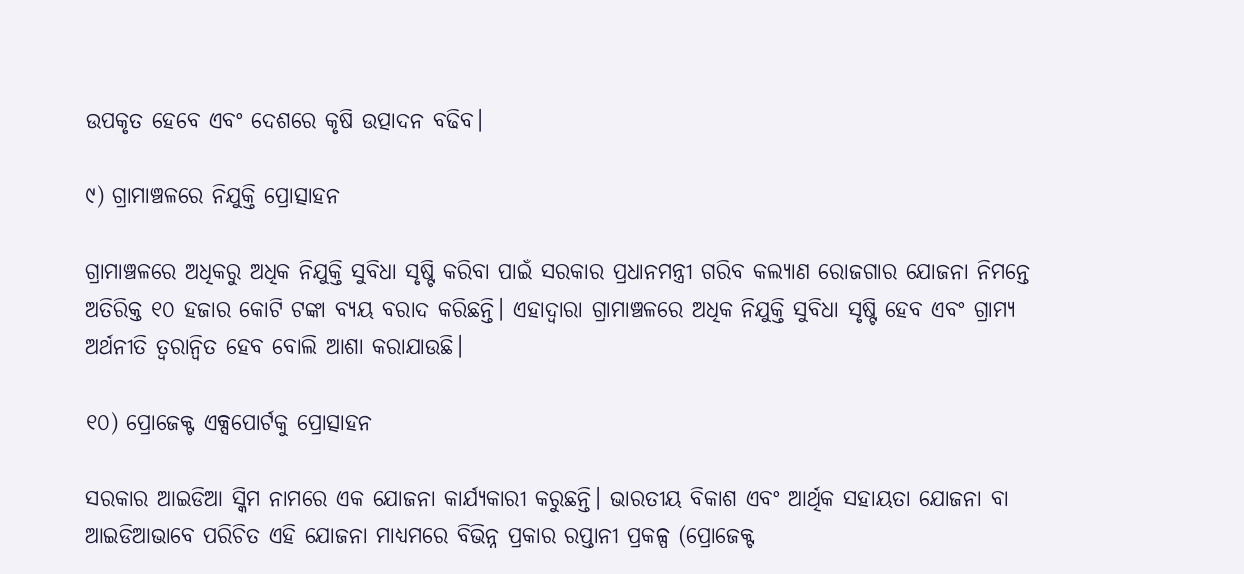ଉପକୃତ ହେବେ ଏବଂ ଦେଶରେ କୃଷି ଉତ୍ପାଦନ ବଢିବ।

୯) ଗ୍ରାମାଞ୍ଚଳରେ ନିଯୁକ୍ତି ପ୍ରୋତ୍ସାହନ

ଗ୍ରାମାଞ୍ଚଳରେ ଅଧିକରୁ ଅଧିକ ନିଯୁକ୍ତି ସୁବିଧା ସୃଷ୍ଟି କରିବା ପାଇଁ ସରକାର ପ୍ରଧାନମନ୍ତ୍ରୀ ଗରିବ କଲ୍ୟାଣ ରୋଜଗାର ଯୋଜନା ନିମନ୍ତେ ଅତିରିକ୍ତ ୧୦ ହଜାର କୋଟି ଟଙ୍କା ବ୍ୟୟ ବରାଦ କରିଛନ୍ତି। ଏହାଦ୍ୱାରା ଗ୍ରାମାଞ୍ଚଳରେ ଅଧିକ ନିଯୁକ୍ତି ସୁବିଧା ସୃଷ୍ଟି ହେବ ଏବଂ ଗ୍ରାମ୍ୟ ଅର୍ଥନୀତି ତ୍ୱରାନ୍ୱିତ ହେବ ବୋଲି ଆଶା କରାଯାଉଛି।

୧୦) ପ୍ରୋଜେକ୍ଟ ଏକ୍ସପୋର୍ଟକୁ ପ୍ରୋତ୍ସାହନ

ସରକାର ଆଇଡିଆ ସ୍କିମ ନାମରେ ଏକ ଯୋଜନା କାର୍ଯ୍ୟକାରୀ କରୁଛନ୍ତି। ଭାରତୀୟ ବିକାଶ ଏବଂ ଆର୍ଥିକ ସହାୟତା ଯୋଜନା ବା ଆଇଡିଆଭାବେ ପରିଚିତ ଏହି ଯୋଜନା ମାଧ୍ୟମରେ ବିଭିନ୍ନ ପ୍ରକାର ରପ୍ତାନୀ ପ୍ରକଳ୍ପ (ପ୍ରୋଜେକ୍ଟ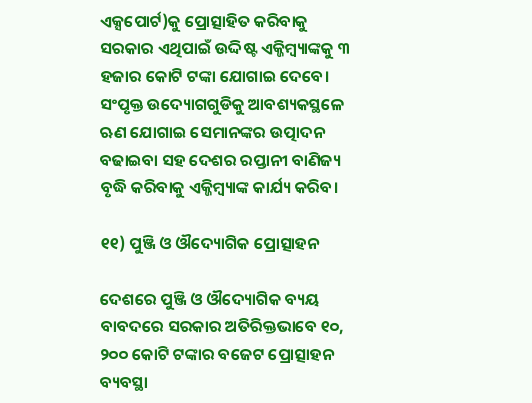ଏକ୍ସପୋର୍ଟ)କୁ ପ୍ରୋତ୍ସାହିତ କରିବାକୁ ସରକାର ଏଥିପାଇଁ ଉଦ୍ଦିଷ୍ଟ ଏକ୍ଜିମ୍ବ୍ୟାଙ୍କକୁ ୩ ହଜାର କୋଟି ଟଙ୍କା ଯୋଗାଇ ଦେବେ। ସଂପୃକ୍ତ ଉଦ୍ୟୋଗଗୁଡିକୁ ଆବଶ୍ୟକସ୍ଥଳେ ଋଣ ଯୋଗାଇ ସେମାନଙ୍କର ଉତ୍ପାଦନ ବଢାଇବା ସହ ଦେଶର ରପ୍ତାନୀ ବାଣିଜ୍ୟ ବୃଦ୍ଧି କରିବାକୁ ଏକ୍ଜିମ୍ବ୍ୟାଙ୍କ କାର୍ଯ୍ୟ କରିବ।

୧୧) ପୁଞ୍ଜି ଓ ଔଦ୍ୟୋଗିକ ପ୍ରୋତ୍ସାହନ

ଦେଶରେ ପୁଞ୍ଜି ଓ ଔଦ୍ୟୋଗିକ ବ୍ୟୟ ବାବଦରେ ସରକାର ଅତିରିକ୍ତଭାବେ ୧୦, ୨୦୦ କୋଟି ଟଙ୍କାର ବଜେଟ ପ୍ରୋତ୍ସାହନ ବ୍ୟବସ୍ଥା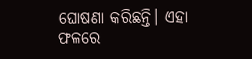ଘୋଷଣା କରିଛନ୍ତି। ଏହା ଫଳରେ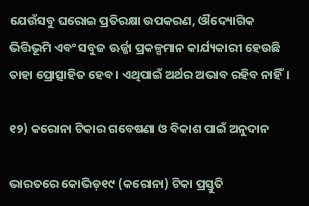ଯେଉଁସବୁ ଘରୋଇ ପ୍ରତିରକ୍ଷା ଉପକରଣ, ଔଦ୍ୟୋଗିକ ଭିତ୍ତିଭୂମି ଏବଂ ସବୁଜ ଊର୍ଜ୍ଜା ପ୍ରକଳ୍ପମାନ କାର୍ଯ୍ୟକାରୀ ହେଉଛି ତାହା ପ୍ରୋତ୍ସାହିତ ହେବ। ଏଥିପାଇଁ ଅର୍ଥର ଅଭାବ ରହିବ ନାହିଁ।

୧୨) କରୋନା ଟିକାର ଗବେଷଣା ଓ ବିକାଶ ପାଇଁ ଅନୁଦାନ

ଭାରତରେ କୋଭିଡ୍୧୯ (କରୋନା) ଟିକା ପ୍ରସ୍ତୁତି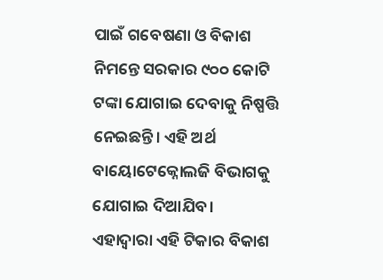ପାଇଁ ଗବେଷଣା ଓ ବିକାଶ ନିମନ୍ତେ ସରକାର ୯୦୦ କୋଟି ଟଙ୍କା ଯୋଗାଇ ଦେବାକୁ ନିଷ୍ପତ୍ତି ନେଇଛନ୍ତି। ଏହି ଅର୍ଥ ବାୟୋଟେକ୍ନୋଲଜି ବିଭାଗକୁ ଯୋଗାଇ ଦିଆଯିବ। ଏହାଦ୍ୱାରା ଏହି ଟିକାର ବିକାଶ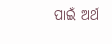ପାଇଁ ଅର୍ଥ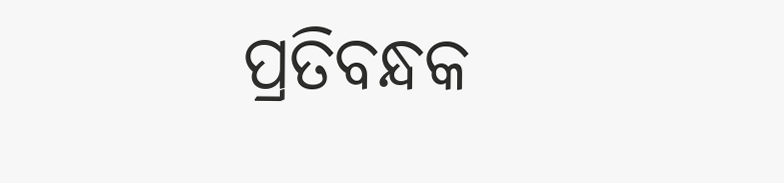ପ୍ରତିବନ୍ଧକ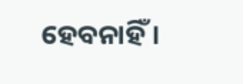ହେବନାହିଁ।